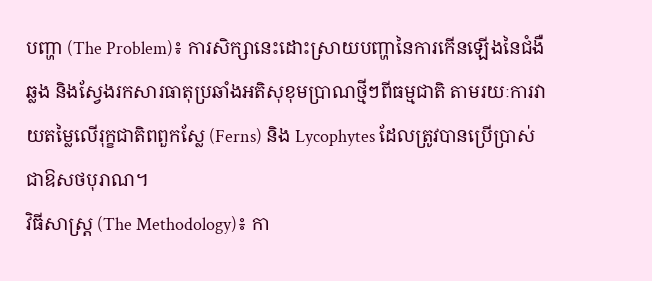បញ្ហា (The Problem)៖ ការសិក្សានេះដោះស្រាយបញ្ហានៃការកើនឡើងនៃជំងឺឆ្លង និងស្វែងរកសារធាតុប្រឆាំងអតិសុខុមប្រាណថ្មីៗពីធម្មជាតិ តាមរយៈការវាយតម្លៃលើរុក្ខជាតិពពួកស្លែ (Ferns) និង Lycophytes ដែលត្រូវបានប្រើប្រាស់ជាឱសថបុរាណ។
វិធីសាស្ត្រ (The Methodology)៖ កា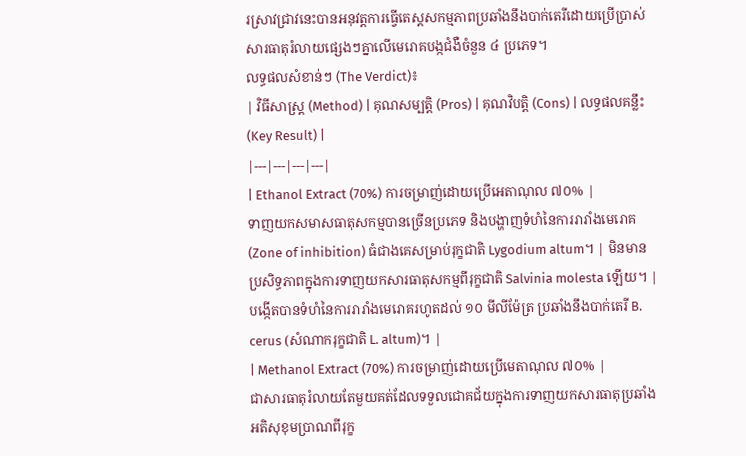រស្រាវជ្រាវនេះបានអនុវត្តការធ្វើតេស្តសកម្មភាពប្រឆាំងនឹងបាក់តេរីដោយប្រើប្រាស់សារធាតុរំលាយផ្សេងៗគ្នាលើមេរោគបង្កជំងឺចំនួន ៤ ប្រភេទ។
លទ្ធផលសំខាន់ៗ (The Verdict)៖
| វិធីសាស្ត្រ (Method) | គុណសម្បត្តិ (Pros) | គុណវិបត្តិ (Cons) | លទ្ធផលគន្លឹះ (Key Result) |
|---|---|---|---|
| Ethanol Extract (70%) ការចម្រាញ់ដោយប្រើអេតាណុល ៧០% |
ទាញយកសមាសធាតុសកម្មបានច្រើនប្រភេទ និងបង្ហាញទំហំនៃការរារាំងមេរោគ (Zone of inhibition) ធំជាងគេសម្រាប់រុក្ខជាតិ Lygodium altum។ | មិនមានប្រសិទ្ធភាពក្នុងការទាញយកសារធាតុសកម្មពីរុក្ខជាតិ Salvinia molesta ឡើយ។ | បង្កើតបានទំហំនៃការរារាំងមេរោគរហូតដល់ ១០ មីលីម៉ែត្រ ប្រឆាំងនឹងបាក់តេរី B. cerus (សំណាករុក្ខជាតិ L. altum)។ |
| Methanol Extract (70%) ការចម្រាញ់ដោយប្រើមេតាណុល ៧០% |
ជាសារធាតុរំលាយតែមួយគត់ដែលទទួលជោគជ័យក្នុងការទាញយកសារធាតុប្រឆាំងអតិសុខុមប្រាណពីរុក្ខ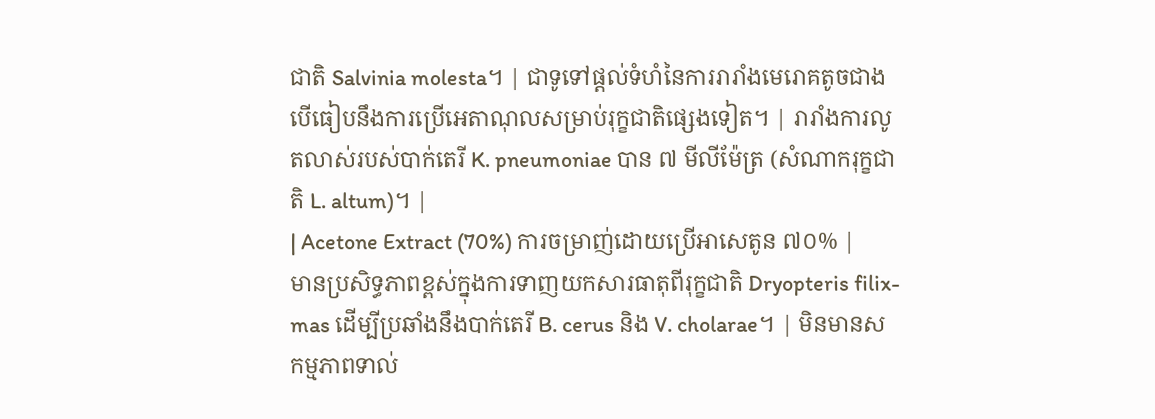ជាតិ Salvinia molesta។ | ជាទូទៅផ្តល់ទំហំនៃការរារាំងមេរោគតូចជាងបើធៀបនឹងការប្រើអេតាណុលសម្រាប់រុក្ខជាតិផ្សេងទៀត។ | រារាំងការលូតលាស់របស់បាក់តេរី K. pneumoniae បាន ៧ មីលីម៉ែត្រ (សំណាករុក្ខជាតិ L. altum)។ |
| Acetone Extract (70%) ការចម្រាញ់ដោយប្រើអាសេតូន ៧០% |
មានប្រសិទ្ធភាពខ្ពស់ក្នុងការទាញយកសារធាតុពីរុក្ខជាតិ Dryopteris filix-mas ដើម្បីប្រឆាំងនឹងបាក់តេរី B. cerus និង V. cholarae។ | មិនមានសកម្មភាពទាល់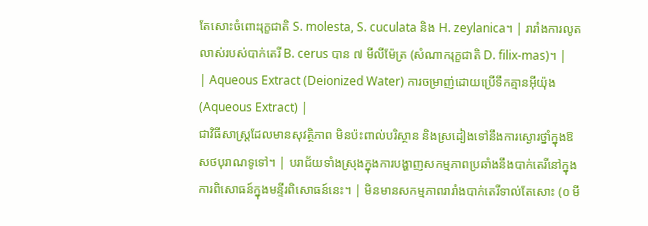តែសោះចំពោះរុក្ខជាតិ S. molesta, S. cuculata និង H. zeylanica។ | រារាំងការលូតលាស់របស់បាក់តេរី B. cerus បាន ៧ មីលីម៉ែត្រ (សំណាករុក្ខជាតិ D. filix-mas)។ |
| Aqueous Extract (Deionized Water) ការចម្រាញ់ដោយប្រើទឹកគ្មានអ៊ីយ៉ុង (Aqueous Extract) |
ជាវិធីសាស្ត្រដែលមានសុវត្ថិភាព មិនប៉ះពាល់បរិស្ថាន និងស្រដៀងទៅនឹងការស្ងោរថ្នាំក្នុងឱសថបុរាណទូទៅ។ | បរាជ័យទាំងស្រុងក្នុងការបង្ហាញសកម្មភាពប្រឆាំងនឹងបាក់តេរីនៅក្នុងការពិសោធន៍ក្នុងមន្ទីរពិសោធន៍នេះ។ | មិនមានសកម្មភាពរារាំងបាក់តេរីទាល់តែសោះ (០ មី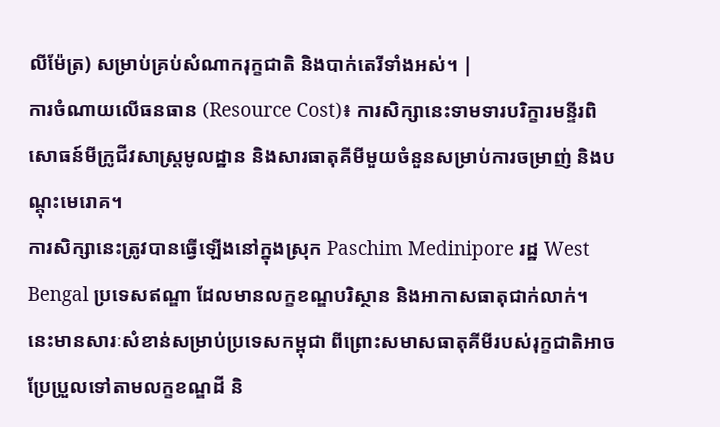លីម៉ែត្រ) សម្រាប់គ្រប់សំណាករុក្ខជាតិ និងបាក់តេរីទាំងអស់។ |
ការចំណាយលើធនធាន (Resource Cost)៖ ការសិក្សានេះទាមទារបរិក្ខារមន្ទីរពិសោធន៍មីក្រូជីវសាស្ត្រមូលដ្ឋាន និងសារធាតុគីមីមួយចំនួនសម្រាប់ការចម្រាញ់ និងបណ្តុះមេរោគ។
ការសិក្សានេះត្រូវបានធ្វើឡើងនៅក្នុងស្រុក Paschim Medinipore រដ្ឋ West Bengal ប្រទេសឥណ្ឌា ដែលមានលក្ខខណ្ឌបរិស្ថាន និងអាកាសធាតុជាក់លាក់។ នេះមានសារៈសំខាន់សម្រាប់ប្រទេសកម្ពុជា ពីព្រោះសមាសធាតុគីមីរបស់រុក្ខជាតិអាចប្រែប្រួលទៅតាមលក្ខខណ្ឌដី និ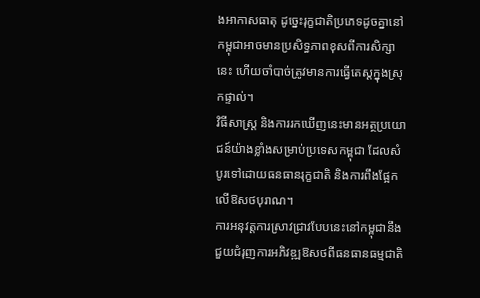ងអាកាសធាតុ ដូច្នេះរុក្ខជាតិប្រភេទដូចគ្នានៅកម្ពុជាអាចមានប្រសិទ្ធភាពខុសពីការសិក្សានេះ ហើយចាំបាច់ត្រូវមានការធ្វើតេស្តក្នុងស្រុកផ្ទាល់។
វិធីសាស្ត្រ និងការរកឃើញនេះមានអត្ថប្រយោជន៍យ៉ាងខ្លាំងសម្រាប់ប្រទេសកម្ពុជា ដែលសំបូរទៅដោយធនធានរុក្ខជាតិ និងការពឹងផ្អែកលើឱសថបុរាណ។
ការអនុវត្តការស្រាវជ្រាវបែបនេះនៅកម្ពុជានឹងជួយជំរុញការអភិវឌ្ឍឱសថពីធនធានធម្មជាតិ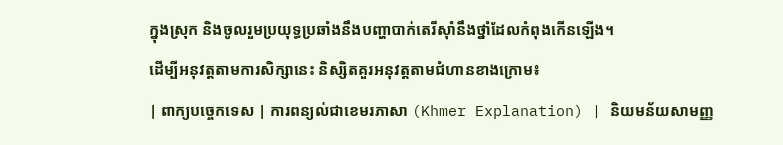ក្នុងស្រុក និងចូលរួមប្រយុទ្ធប្រឆាំងនឹងបញ្ហាបាក់តេរីស៊ាំនឹងថ្នាំដែលកំពុងកើនឡើង។
ដើម្បីអនុវត្តតាមការសិក្សានេះ និស្សិតគួរអនុវត្តតាមជំហានខាងក្រោម៖
| ពាក្យបច្ចេកទេស | ការពន្យល់ជាខេមរភាសា (Khmer Explanation) | និយមន័យសាមញ្ញ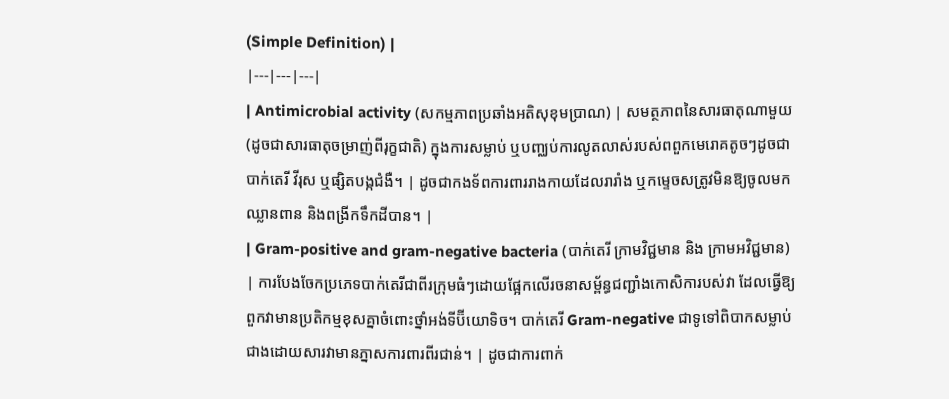(Simple Definition) |
|---|---|---|
| Antimicrobial activity (សកម្មភាពប្រឆាំងអតិសុខុមប្រាណ) | សមត្ថភាពនៃសារធាតុណាមួយ (ដូចជាសារធាតុចម្រាញ់ពីរុក្ខជាតិ) ក្នុងការសម្លាប់ ឬបញ្ឈប់ការលូតលាស់របស់ពពួកមេរោគតូចៗដូចជា បាក់តេរី វីរុស ឬផ្សិតបង្កជំងឺ។ | ដូចជាកងទ័ពការពាររាងកាយដែលរារាំង ឬកម្ទេចសត្រូវមិនឱ្យចូលមកឈ្លានពាន និងពង្រីកទឹកដីបាន។ |
| Gram-positive and gram-negative bacteria (បាក់តេរី ក្រាមវិជ្ជមាន និង ក្រាមអវិជ្ជមាន) | ការបែងចែកប្រភេទបាក់តេរីជាពីរក្រុមធំៗដោយផ្អែកលើរចនាសម្ព័ន្ធជញ្ជាំងកោសិការបស់វា ដែលធ្វើឱ្យពួកវាមានប្រតិកម្មខុសគ្នាចំពោះថ្នាំអង់ទីប៊ីយោទិច។ បាក់តេរី Gram-negative ជាទូទៅពិបាកសម្លាប់ជាងដោយសារវាមានភ្នាសការពារពីរជាន់។ | ដូចជាការពាក់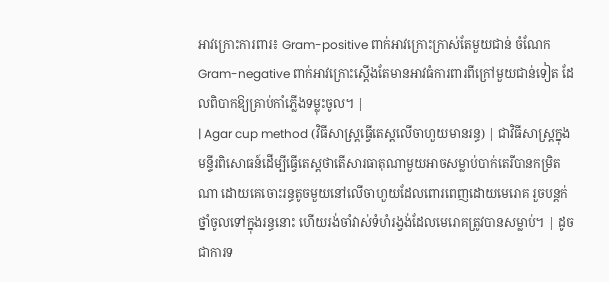អាវក្រោះការពារ៖ Gram-positive ពាក់អាវក្រោះក្រាស់តែមួយជាន់ ចំណែក Gram-negative ពាក់អាវក្រោះស្តើងតែមានអាវធំការពារពីក្រៅមួយជាន់ទៀត ដែលពិបាកឱ្យគ្រាប់កាំភ្លើងទម្លុះចូល។ |
| Agar cup method (វិធីសាស្ត្រធ្វើតេស្តលើចាហួយមានរន្ធ) | ជាវិធីសាស្ត្រក្នុងមន្ទីរពិសោធន៍ដើម្បីធ្វើតេស្តថាតើសារធាតុណាមួយអាចសម្លាប់បាក់តេរីបានកម្រិតណា ដោយគេចោះរន្ធតូចមួយនៅលើចាហួយដែលពោរពេញដោយមេរោគ រួចបន្តក់ថ្នាំចូលទៅក្នុងរន្ធនោះ ហើយរង់ចាំវាស់ទំហំរង្វង់ដែលមេរោគត្រូវបានសម្លាប់។ | ដូចជាការទ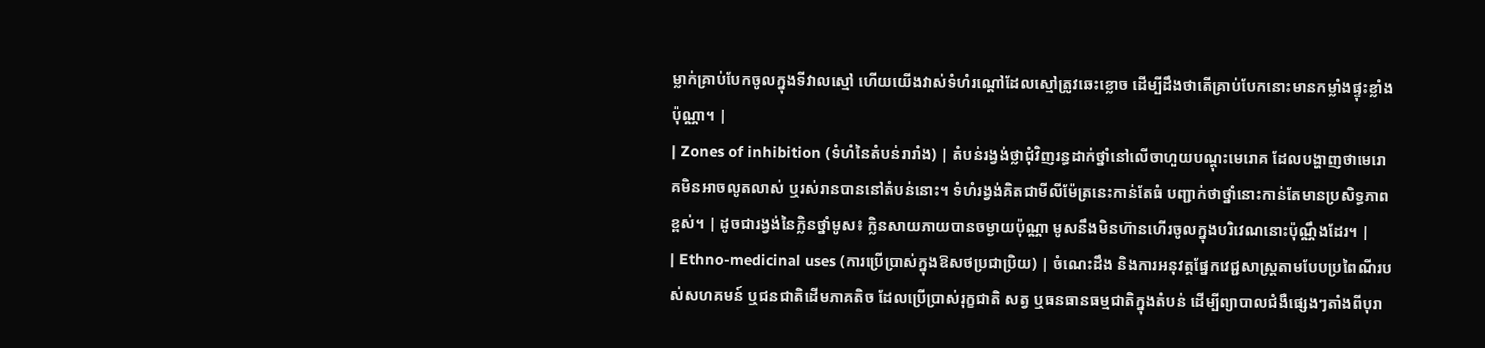ម្លាក់គ្រាប់បែកចូលក្នុងទីវាលស្មៅ ហើយយើងវាស់ទំហំរណ្ដៅដែលស្មៅត្រូវឆេះខ្លោច ដើម្បីដឹងថាតើគ្រាប់បែកនោះមានកម្លាំងផ្ទុះខ្លាំងប៉ុណ្ណា។ |
| Zones of inhibition (ទំហំនៃតំបន់រារាំង) | តំបន់រង្វង់ថ្លាជុំវិញរន្ធដាក់ថ្នាំនៅលើចាហួយបណ្តុះមេរោគ ដែលបង្ហាញថាមេរោគមិនអាចលូតលាស់ ឬរស់រានបាននៅតំបន់នោះ។ ទំហំរង្វង់គិតជាមីលីម៉ែត្រនេះកាន់តែធំ បញ្ជាក់ថាថ្នាំនោះកាន់តែមានប្រសិទ្ធភាពខ្ពស់។ | ដូចជារង្វង់នៃក្លិនថ្នាំមូស៖ ក្លិនសាយភាយបានចម្ងាយប៉ុណ្ណា មូសនឹងមិនហ៊ានហើរចូលក្នុងបរិវេណនោះប៉ុណ្ណឹងដែរ។ |
| Ethno-medicinal uses (ការប្រើប្រាស់ក្នុងឱសថប្រជាប្រិយ) | ចំណេះដឹង និងការអនុវត្តផ្នែកវេជ្ជសាស្ត្រតាមបែបប្រពៃណីរបស់សហគមន៍ ឬជនជាតិដើមភាគតិច ដែលប្រើប្រាស់រុក្ខជាតិ សត្វ ឬធនធានធម្មជាតិក្នុងតំបន់ ដើម្បីព្យាបាលជំងឺផ្សេងៗតាំងពីបុរា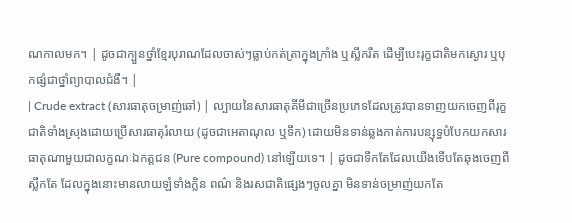ណកាលមក។ | ដូចជាក្បួនថ្នាំខ្មែរបុរាណដែលចាស់ៗធ្លាប់កត់ត្រាក្នុងក្រាំង ឬស្លឹករឹត ដើម្បីបេះរុក្ខជាតិមកស្ងោរ ឬបុកផ្សំជាថ្នាំព្យាបាលជំងឺ។ |
| Crude extract (សារធាតុចម្រាញ់ឆៅ) | ល្បាយនៃសារធាតុគីមីជាច្រើនប្រភេទដែលត្រូវបានទាញយកចេញពីរុក្ខជាតិទាំងស្រុងដោយប្រើសារធាតុរំលាយ (ដូចជាអេតាណុល ឬទឹក) ដោយមិនទាន់ឆ្លងកាត់ការបន្សុទ្ធបំបែកយកសារធាតុណាមួយជាលក្ខណៈឯកត្តជន (Pure compound) នៅឡើយទេ។ | ដូចជាទឹកតែដែលយើងទើបតែឆុងចេញពីស្លឹកតែ ដែលក្នុងនោះមានលាយឡំទាំងក្លិន ពណ៌ និងរសជាតិផ្សេងៗចូលគ្នា មិនទាន់ចម្រាញ់យកតែ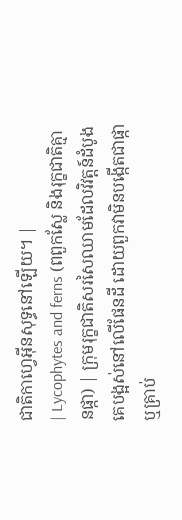ជាតិកាហ្វេអ៊ីនសុទ្ធនៅឡើយ។ |
| Lycophytes and ferns (ពពួកស្លែ និងរុក្ខជាតិគ្មានផ្កា) | ក្រុមរុក្ខជាតិសរសៃឈាមដែលវិវត្តន៍ដំបូងគេបង្អស់នៅលើផែនដី ដោយពួកវាមិនបង្កើតជាផ្កា ឬគ្រាប់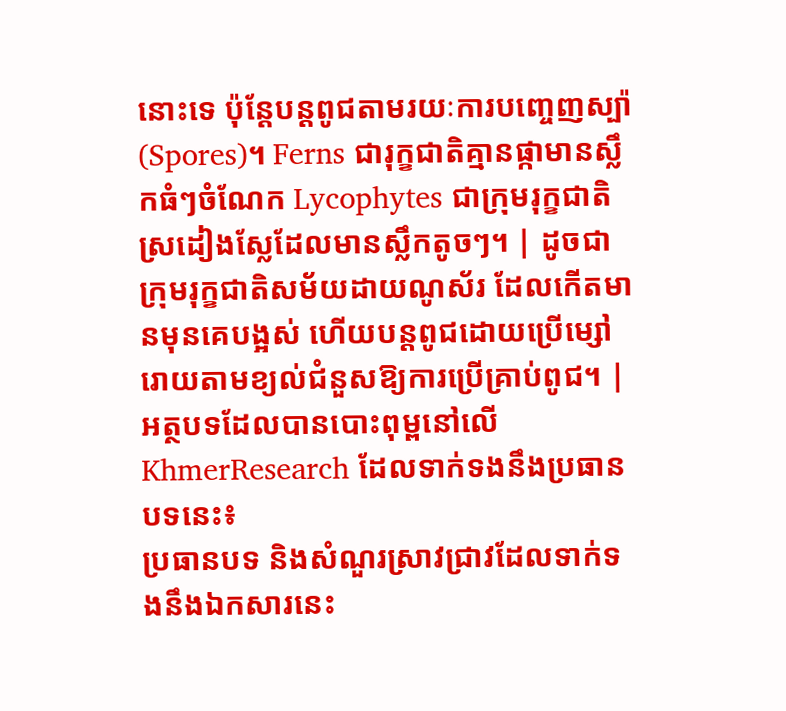នោះទេ ប៉ុន្តែបន្តពូជតាមរយៈការបញ្ចេញស្ប៉ា (Spores)។ Ferns ជារុក្ខជាតិគ្មានផ្កាមានស្លឹកធំៗចំណែក Lycophytes ជាក្រុមរុក្ខជាតិស្រដៀងស្លែដែលមានស្លឹកតូចៗ។ | ដូចជាក្រុមរុក្ខជាតិសម័យដាយណូស័រ ដែលកើតមានមុនគេបង្អស់ ហើយបន្តពូជដោយប្រើម្សៅរោយតាមខ្យល់ជំនួសឱ្យការប្រើគ្រាប់ពូជ។ |
អត្ថបទដែលបានបោះពុម្ពនៅលើ KhmerResearch ដែលទាក់ទងនឹងប្រធានបទនេះ៖
ប្រធានបទ និងសំណួរស្រាវជ្រាវដែលទាក់ទងនឹងឯកសារនេះ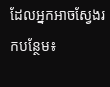ដែលអ្នកអាចស្វែងរកបន្ថែម៖